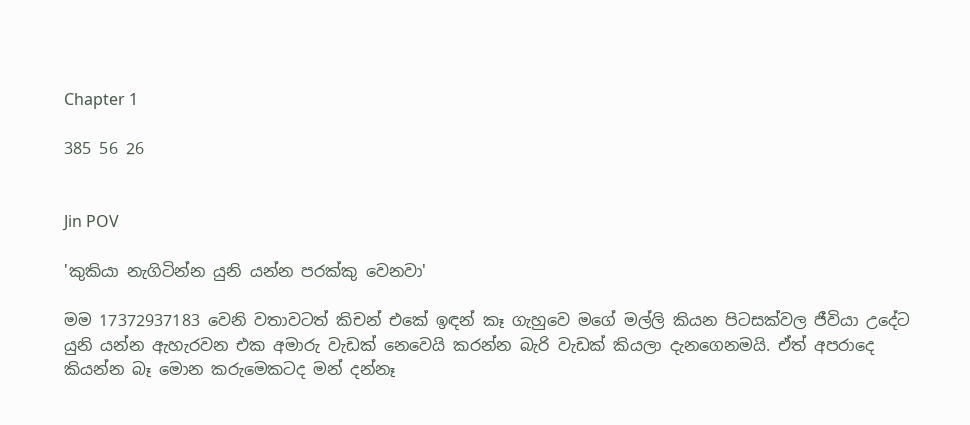Chapter 1

385 56 26


Jin POV

'කුකියා නැගිටින්න යුනි යන්න පරක්කු වෙනවා'

මම 17372937183 වෙනි වතාවටත් කිචන් එකේ ඉඳන් කෑ ගැහුවෙ මගේ මල්ලි කියන පිටසක්වල ජීවියා උදේට යුනි යන්න ඇහැරවන එක අමාරු වැඩක් නෙවෙයි කරන්න බැරි වැඩක් කියලා දැනගෙනමයි. ඒත් අපරාදෙ කියන්න බෑ මොන කරුමෙකටද මන් දන්නෑ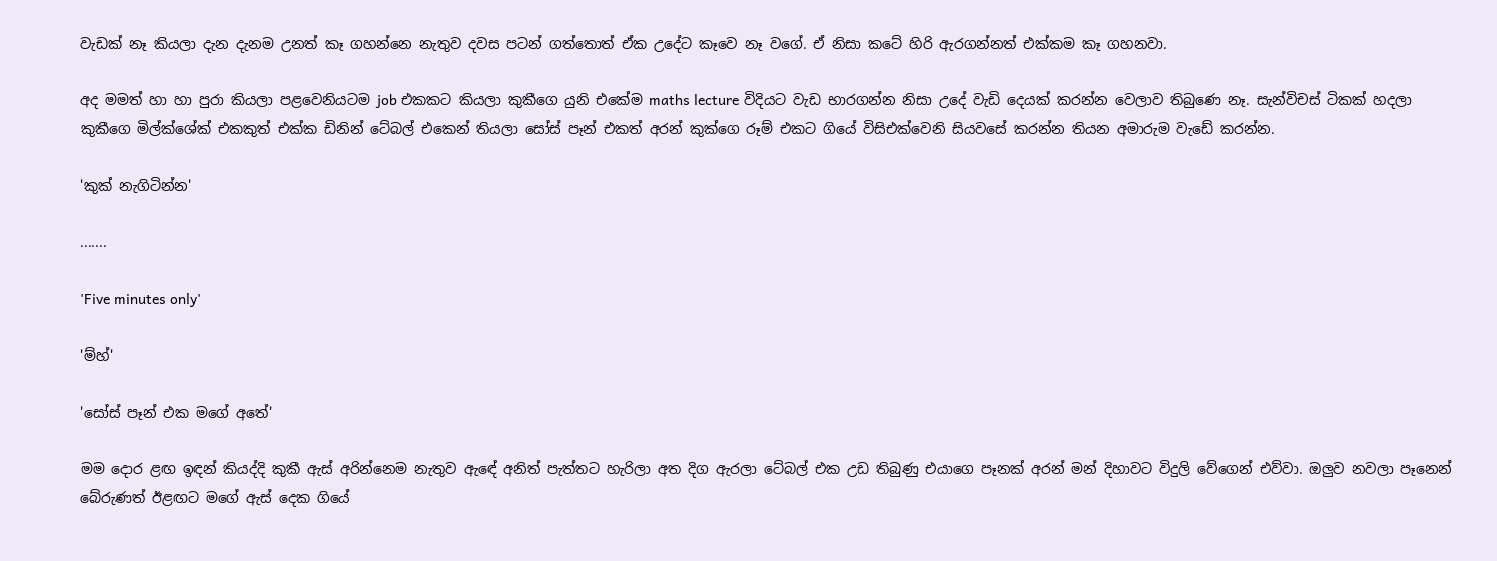වැඩක් නෑ කියලා දැන දැනම උනත් කෑ ගහන්නෙ නැතුව දවස පටන් ගත්තොත් ඒක උදේට කෑවෙ නෑ වගේ. ඒ නිසා කටේ හිරි ඇරගන්නත් එක්කම කෑ ගහනවා.

අද මමත් හා හා පුරා කියලා පළවෙනියටම job එකකට කියලා කුකීගෙ යුනි එකේම maths lecture විදියට වැඩ භාරගන්න නිසා උදේ වැඩි දෙයක් කරන්න වෙලාව තිබුණෙ නෑ. සැන්විචස් ටිකක් හදලා කුකීගෙ මිල්ක්ශේක් එකකුත් එක්ක ඩිනින් ටේබල් එකෙන් තියලා සෝස් පෑන් එකත් අරන් කුක්ගෙ රූම් එකට ගියේ විසිඑක්වෙනි සියවසේ කරන්න තියන අමාරුම වැඩේ කරන්න.

'කුක් නැගිටින්න'

.......

'Five minutes only'

'ම්හ්'

'සෝස් පෑන් එක මගේ අතේ'

මම දොර ළඟ ඉඳන් කියද්දි කුකී ඇස් අරින්නෙම නැතුව ඇඳේ අනිත් පැත්තට හැරිලා අත දිග ඇරලා ටේබල් එක උඩ තිබුණු එයාගෙ පෑනක් අරන් මන් දිහාවට විදුලි වේගෙන් එව්වා. ඔලුව නවලා පෑනෙන් බේරුණත් ඊළඟට මගේ ඇස් දෙක ගියේ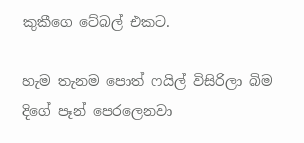කුකීගෙ ටේබල් එකට.

හැම තැනම පොත් ෆයිල් විසිරිලා බිම දිගේ පෑන් පෙරලෙනවා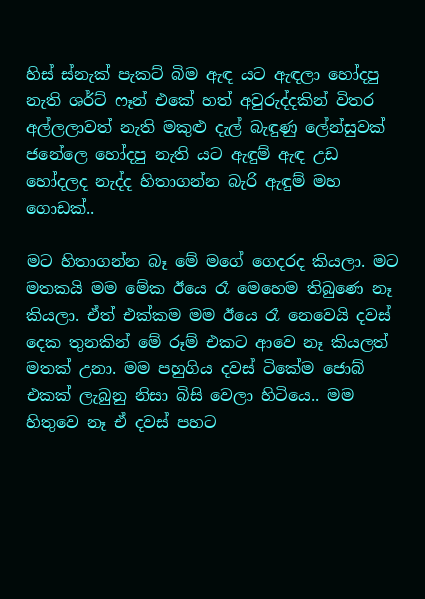හිස් ස්නැක් පැකට් බිම ඇඳ යට ඇඳලා හෝදපු නැති ශර්ට් ෆෑන් එකේ හත් අවුරුද්දකින් විතර අල්ලලාවත් නැති මකුළු දැල් බැඳුණු ලේන්සුවක් ජනේලෙ හෝදපු නැති යට ඇඳුම් ඇඳ උඩ  හෝදලද නැද්ද හිතාගන්න බැරි ඇඳුම් මහ ගොඩක්..

මට හිතාගන්න බෑ මේ මගේ ගෙදරද කියලා. මට මතකයි මම මේක ඊයෙ රෑ මෙහෙම තිබුණෙ නෑ කියලා. ඒත් එක්කම මම ඊයෙ රෑ නෙවෙයි දවස් දෙක තුනකින් මේ රූම් එකට ආවෙ නෑ කියලත් මතක් උනා. මම පහුගිය දවස් ටිකේම ජොබ් එකක් ලැබුනු නිසා බිසි වෙලා හිටියෙ.. මම හිතුවෙ නෑ ඒ දවස් පහට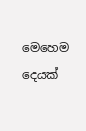මෙහෙම දෙයක්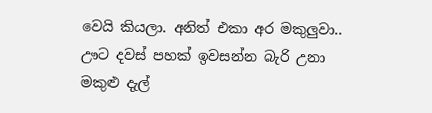වෙයි කියලා. අනිත් එකා අර මකුලුවා.. ඌට දවස් පහක් ඉවසන්න බැරි උනා මකුළු දැල්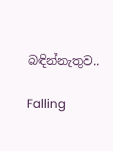බඳින්නැතුව..

Falling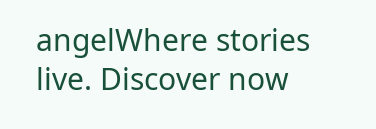angelWhere stories live. Discover now